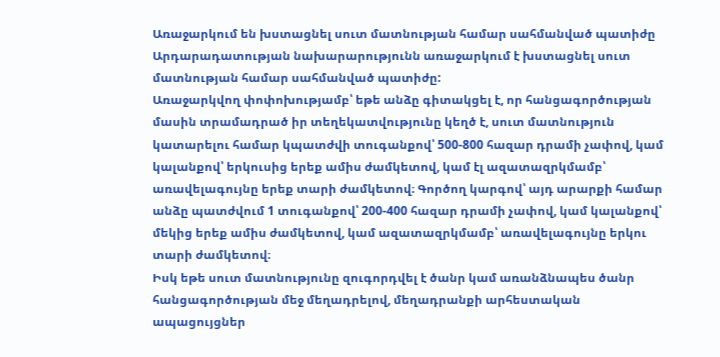Առաջարկում են խստացնել սուտ մատնության համար սահմանված պատիժը
Արդարադատության նախարարությունն առաջարկում է խստացնել սուտ մատնության համար սահմանված պատիժը:
Առաջարկվող փոփոխությամբ՝ եթե անձը գիտակցել է, որ հանցագործության մասին տրամադրած իր տեղեկատվությունը կեղծ է, սուտ մատնություն կատարելու համար կպատժվի տուգանքով՝ 500-800 հազար դրամի չափով, կամ կալանքով՝ երկուսից երեք ամիս ժամկետով, կամ էլ ազատազրկմամբ՝ առավելագույնը երեք տարի ժամկետով։ Գործող կարգով՝ այդ արարքի համար անձը պատժվում 1 տուգանքով՝ 200-400 հազար դրամի չափով, կամ կալանքով՝ մեկից երեք ամիս ժամկետով, կամ ազատազրկմամբ՝ առավելագույնը երկու տարի ժամկետով։
Իսկ եթե սուտ մատնությունը զուգորդվել է ծանր կամ առանձնապես ծանր հանցագործության մեջ մեղադրելով, մեղադրանքի արհեստական ապացույցներ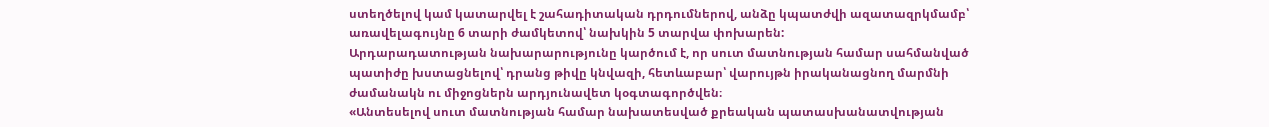ստեղծելով կամ կատարվել է շահադիտական դրդումներով, անձը կպատժվի ազատազրկմամբ՝ առավելագույնը 6 տարի ժամկետով՝ նախկին 5 տարվա փոխարեն:
Արդարադատության նախարարությունը կարծում է, որ սուտ մատնության համար սահմանված պատիժը խստացնելով՝ դրանց թիվը կնվազի, հետևաբար՝ վարույթն իրականացնող մարմնի ժամանակն ու միջոցներն արդյունավետ կօգտագործվեն։
«Անտեսելով սուտ մատնության համար նախատեսված քրեական պատասխանատվության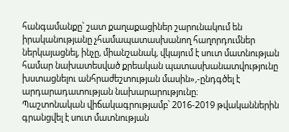հանգամանքը՝ շատ քաղաքացիներ շարունակում են իրականությանը չհամապատասխանող հաղորդումներ ներկայացնել, ինչը, միանշանակ, վկայում է սուտ մատնության համար նախատեսված քրեական պատասխանատվությունը խստացնելու անհրաժեշտության մասին»,-ընդգծել է արդարադատության նախարարությունը։
Պաշտոնական վիճակագրությամբ՝ 2016-2019 թվականներին գրանցվել է սուտ մատնության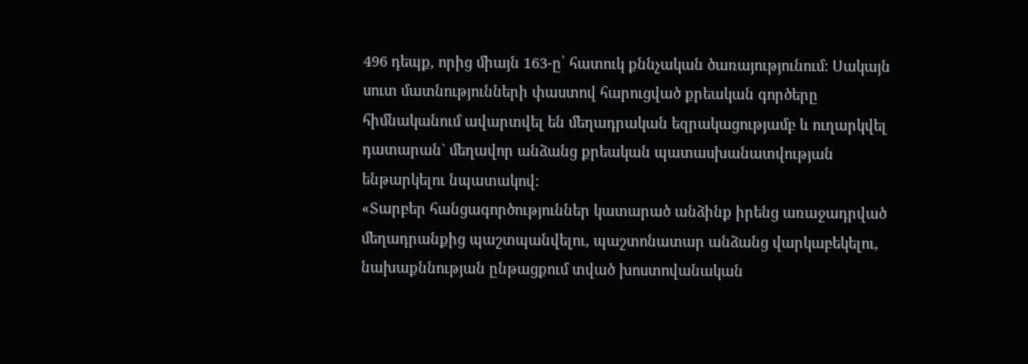496 դեպք, որից միայն 163-ը՝ հատուկ քննչական ծառայությունում: Սակայն սուտ մատնությունների փաստով հարուցված քրեական գործերը հիմնականում ավարտվել են մեղադրական եզրակացությամբ և ուղարկվել դատարան` մեղավոր անձանց քրեական պատասխանատվության ենթարկելու նպատակով:
«Տարբեր հանցագործություններ կատարած անձինք իրենց առաջադրված մեղադրանքից պաշտպանվելու, պաշտոնատար անձանց վարկաբեկելու, նախաքննության ընթացքում տված խոստովանական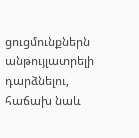ցուցմունքներն անթույլատրելի դարձնելու, հաճախ նաև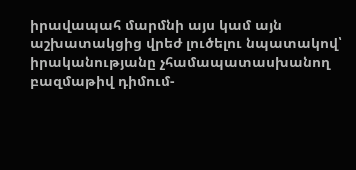իրավապահ մարմնի այս կամ այն աշխատակցից վրեժ լուծելու նպատակով՝ իրականությանը չհամապատասխանող բազմաթիվ դիմում-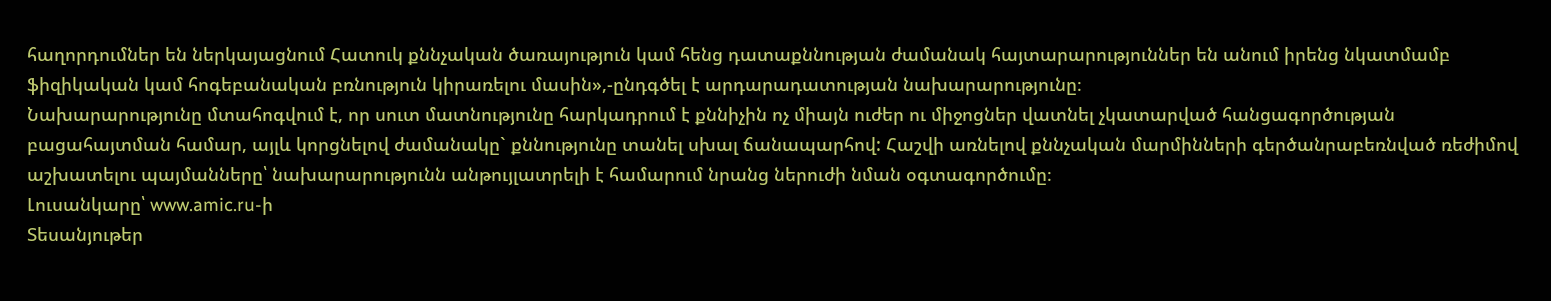հաղորդումներ են ներկայացնում Հատուկ քննչական ծառայություն կամ հենց դատաքննության ժամանակ հայտարարություններ են անում իրենց նկատմամբ ֆիզիկական կամ հոգեբանական բռնություն կիրառելու մասին»,-ընդգծել է արդարադատության նախարարությունը։
Նախարարությունը մտահոգվում է, որ սուտ մատնությունը հարկադրում է քննիչին ոչ միայն ուժեր ու միջոցներ վատնել չկատարված հանցագործության բացահայտման համար, այլև կորցնելով ժամանակը` քննությունը տանել սխալ ճանապարհով: Հաշվի առնելով քննչական մարմինների գերծանրաբեռնված ռեժիմով աշխատելու պայմանները՝ նախարարությունն անթույլատրելի է համարում նրանց ներուժի նման օգտագործումը։
Լուսանկարը՝ www.amic.ru-ի
Տեսանյութեր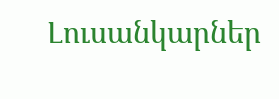Լուսանկարներ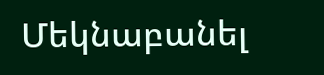Մեկնաբանել